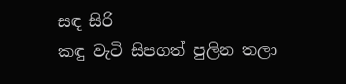සඳ සිරි
කඳු වැටි සිපගත් පුලින තලා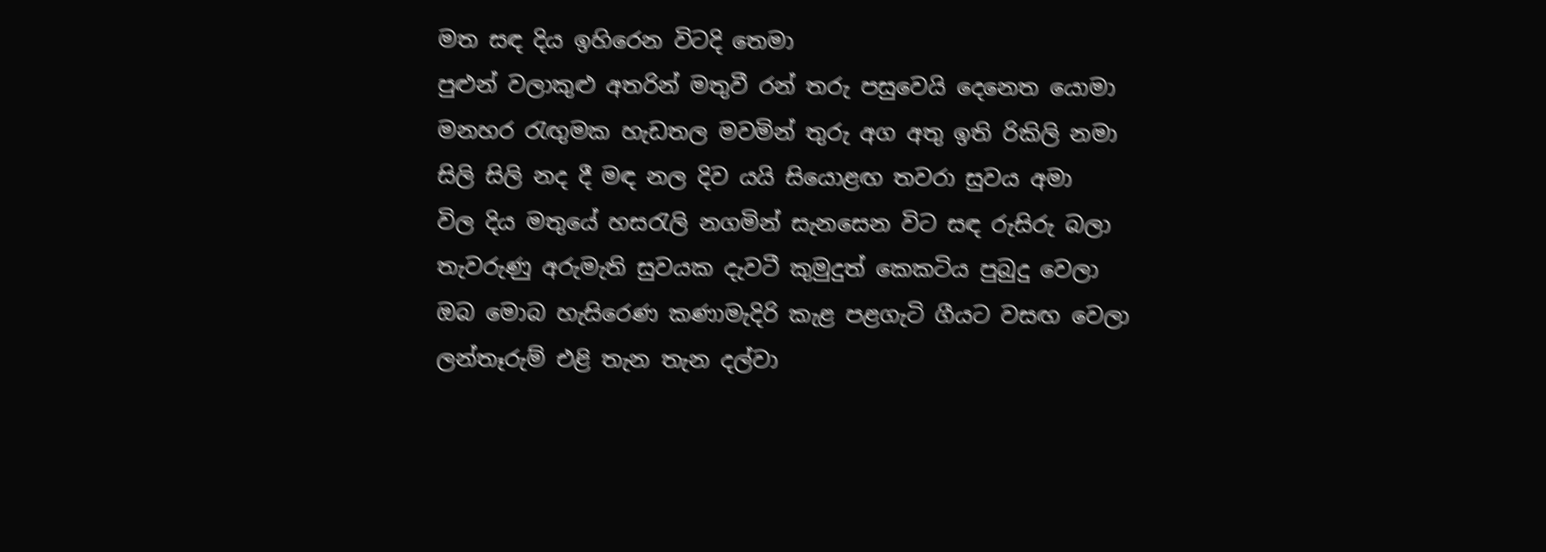මත සඳ දිය ඉහිරෙන විටදි තෙමා
පුළුන් වලාකුළු අතරින් මතුවී රන් තරු පසුවෙයි දෙනෙත යොමා
මනහර රැඟුමක හැඩතල මවමින් තුරු අග අතු ඉති රිකිලි නමා
සිලි සිලි නද දී මඳ නල දිව යයි සියොළඟ තවරා සුවය අමා
විල දිය මතුයේ හසරැලි නගමින් සැනසෙන විට සඳ රුසිරු බලා
තැවරුණු අරුමැති සුවයක දැවටී කුමුදුත් කෙකටිය පුබුදු වෙලා
ඔබ මොබ හැසිරෙණ කණාමැදිරි කැළ පළගැටි ගීයට වසඟ වෙලා
ලන්තෑරුම් එළි තැන තැන දල්වා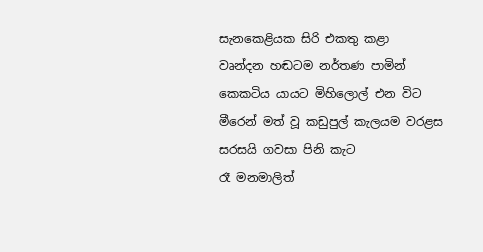සැනකෙළියක සිරි එකතු කළා
වෘන්දන හඬටම නර්තණ පාමින් කෙකටිය යායට මිහිලොල් එන විට
මීරෙන් මත් වූ කඩුපුල් කැලයම වරළස සරසයි ගවසා පිනි කැට
රෑ මනමාලිත්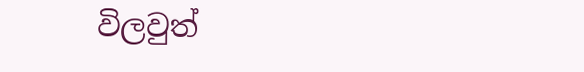විලවුත්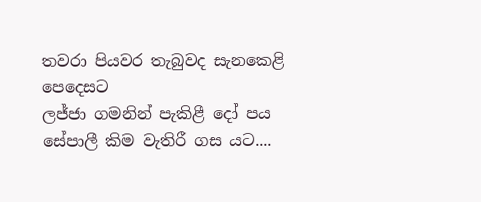තවරා පියවර තැබුවද සැනකෙළි පෙදෙසට
ලජ්ජා ගමනින් පැකිළී දෝ පය සේපාලී කිම වැතිරී ගස යට....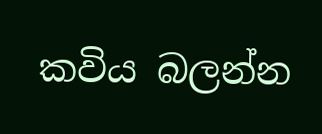කවිය බලන්න